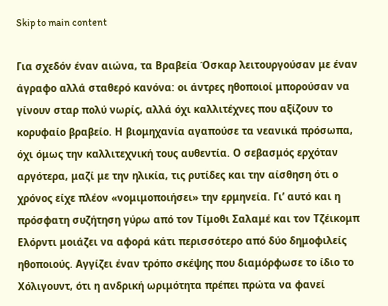Skip to main content

Για σχεδόν έναν αιώνα, τα Βραβεία Όσκαρ λειτουργούσαν με έναν άγραφο αλλά σταθερό κανόνα: οι άντρες ηθοποιοί μπορούσαν να γίνουν σταρ πολύ νωρίς, αλλά όχι καλλιτέχνες που αξίζουν το κορυφαίο βραβείο. Η βιομηχανία αγαπούσε τα νεανικά πρόσωπα, όχι όμως την καλλιτεχνική τους αυθεντία. Ο σεβασμός ερχόταν αργότερα, μαζί με την ηλικία, τις ρυτίδες και την αίσθηση ότι ο χρόνος είχε πλέον «νομιμοποιήσει» την ερμηνεία. Γι’ αυτό και η πρόσφατη συζήτηση γύρω από τον Τίμοθι Σαλαμέ και τον Τζέικομπ Ελόρντι μοιάζει να αφορά κάτι περισσότερο από δύο δημοφιλείς ηθοποιούς. Αγγίζει έναν τρόπο σκέψης που διαμόρφωσε το ίδιο το Χόλιγουντ, ότι η ανδρική ωριμότητα πρέπει πρώτα να φανεί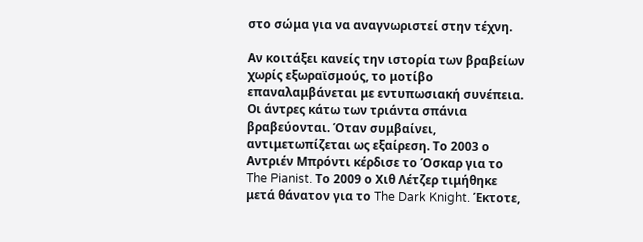στο σώμα για να αναγνωριστεί στην τέχνη.

Αν κοιτάξει κανείς την ιστορία των βραβείων χωρίς εξωραϊσμούς, το μοτίβο επαναλαμβάνεται με εντυπωσιακή συνέπεια. Οι άντρες κάτω των τριάντα σπάνια βραβεύονται. Όταν συμβαίνει, αντιμετωπίζεται ως εξαίρεση. Το 2003 ο Αντριέν Μπρόντι κέρδισε το Όσκαρ για το The Pianist. Το 2009 ο Χιθ Λέτζερ τιμήθηκε μετά θάνατον για το The Dark Knight. Έκτοτε,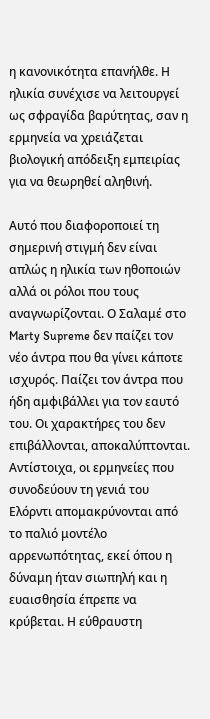η κανονικότητα επανήλθε. Η ηλικία συνέχισε να λειτουργεί ως σφραγίδα βαρύτητας, σαν η ερμηνεία να χρειάζεται βιολογική απόδειξη εμπειρίας για να θεωρηθεί αληθινή.

Αυτό που διαφοροποιεί τη σημερινή στιγμή δεν είναι απλώς η ηλικία των ηθοποιών αλλά οι ρόλοι που τους αναγνωρίζονται. Ο Σαλαμέ στο Marty Supreme δεν παίζει τον νέο άντρα που θα γίνει κάποτε ισχυρός. Παίζει τον άντρα που ήδη αμφιβάλλει για τον εαυτό του. Οι χαρακτήρες του δεν επιβάλλονται, αποκαλύπτονται. Αντίστοιχα, οι ερμηνείες που συνοδεύουν τη γενιά του Ελόρντι απομακρύνονται από το παλιό μοντέλο αρρενωπότητας, εκεί όπου η δύναμη ήταν σιωπηλή και η ευαισθησία έπρεπε να κρύβεται. Η εύθραυστη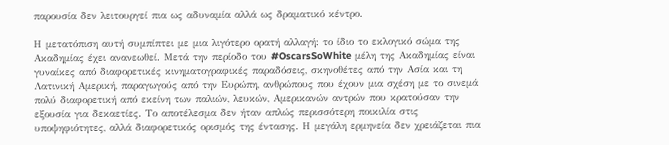παρουσία δεν λειτουργεί πια ως αδυναμία αλλά ως δραματικό κέντρο.

Η μετατόπιση αυτή συμπίπτει με μια λιγότερο ορατή αλλαγή: το ίδιο το εκλογικό σώμα της Ακαδημίας έχει ανανεωθεί. Μετά την περίοδο του #OscarsSoWhite μέλη της Ακαδημίας είναι γυναίκες από διαφορετικές κινηματογραφικές παραδόσεις, σκηνοθέτες από την Ασία και τη Λατινική Αμερική, παραγωγούς από την Ευρώπη, ανθρώπους που έχουν μια σχέση με το σινεμά πολύ διαφορετική από εκείνη των παλιών, λευκών, Αμερικανών αντρών που κρατούσαν την εξουσία για δεκαετίες. Το αποτέλεσμα δεν ήταν απλώς περισσότερη ποικιλία στις υποψηφιότητες, αλλά διαφορετικός ορισμός της έντασης. Η μεγάλη ερμηνεία δεν χρειάζεται πια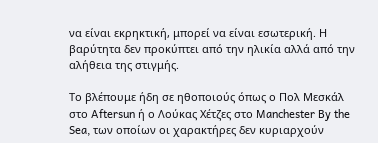να είναι εκρηκτική, μπορεί να είναι εσωτερική. Η βαρύτητα δεν προκύπτει από την ηλικία αλλά από την αλήθεια της στιγμής.

Το βλέπουμε ήδη σε ηθοποιούς όπως ο Πολ Μεσκάλ στο Aftersun ή ο Λούκας Χέτζες στο Manchester By the Sea, των οποίων οι χαρακτήρες δεν κυριαρχούν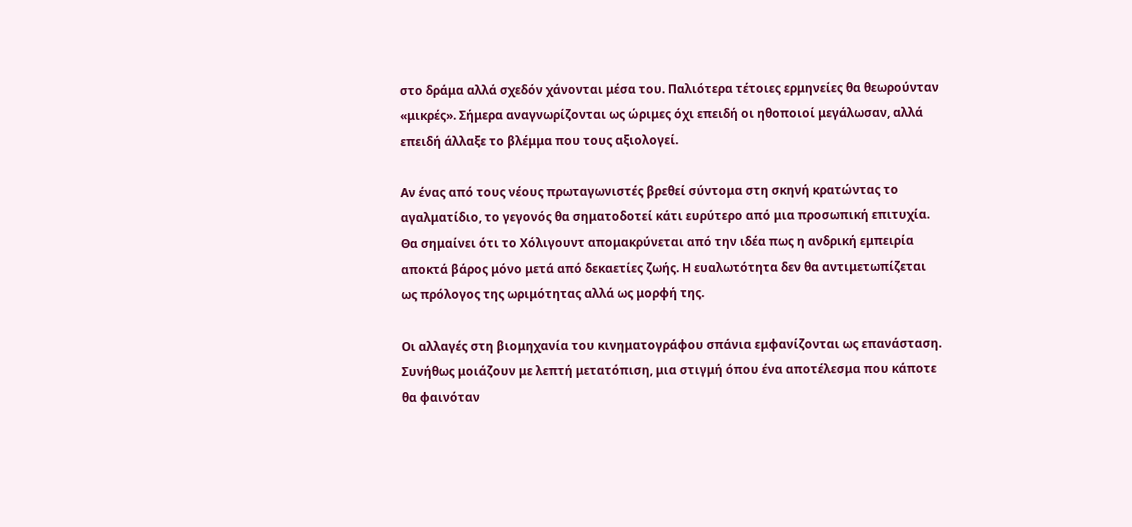στο δράμα αλλά σχεδόν χάνονται μέσα του. Παλιότερα τέτοιες ερμηνείες θα θεωρούνταν «μικρές». Σήμερα αναγνωρίζονται ως ώριμες όχι επειδή οι ηθοποιοί μεγάλωσαν, αλλά επειδή άλλαξε το βλέμμα που τους αξιολογεί.

Αν ένας από τους νέους πρωταγωνιστές βρεθεί σύντομα στη σκηνή κρατώντας το αγαλματίδιο, το γεγονός θα σηματοδοτεί κάτι ευρύτερο από μια προσωπική επιτυχία. Θα σημαίνει ότι το Χόλιγουντ απομακρύνεται από την ιδέα πως η ανδρική εμπειρία αποκτά βάρος μόνο μετά από δεκαετίες ζωής. Η ευαλωτότητα δεν θα αντιμετωπίζεται ως πρόλογος της ωριμότητας αλλά ως μορφή της.

Οι αλλαγές στη βιομηχανία του κινηματογράφου σπάνια εμφανίζονται ως επανάσταση. Συνήθως μοιάζουν με λεπτή μετατόπιση, μια στιγμή όπου ένα αποτέλεσμα που κάποτε θα φαινόταν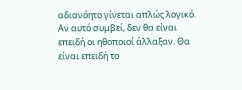αδιανόητο γίνεται απλώς λογικό. Αν αυτό συμβεί, δεν θα είναι επειδή οι ηθοποιοί άλλαξαν. Θα είναι επειδή το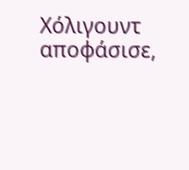Χόλιγουντ αποφάσισε,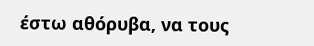έστω αθόρυβα, να τους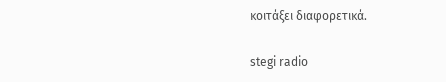κοιτάξει διαφορετικά.

stegi radio